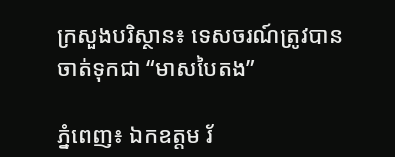ក្រសួងបរិស្ថាន៖ ទេសចរណ៍ត្រូវបានចាត់ទុកជា “មាសបៃតង”

ភ្នំពេញ៖ ឯកឧត្តម រ័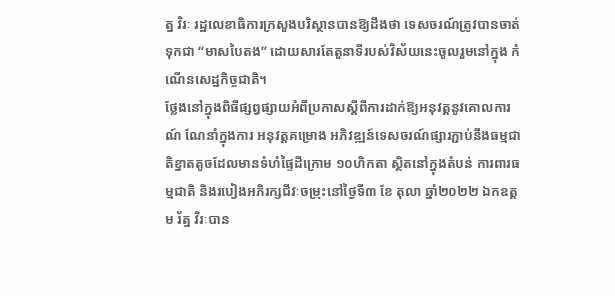ត្ន វិរៈ រដ្ឋលេខាធិការក្រសួងបរិស្ថានបានឱ្យដឹងថា ទេសចរណ៍ត្រូវបានចាត់ទុកជា “មាសបៃតង” ដោយសារតែតួនាទីរបស់វិស័យនេះចូលរួមនៅក្នុង កំណើនសេដ្ឋកិច្ចជាតិ។
ថ្លែងនៅក្នុងពិធីផ្សព្វផ្សាយអំពីប្រកាសស្តីពីការដាក់ឱ្យអនុវត្តនូវគោលការណ៍ ណែនាំក្នុងការ អនុវត្តគម្រោង អភិវឌ្ឍន៍ទេសចរណ៍ផ្សារភ្ជាប់នឹងធម្មជាតិខ្នាតតូចដែលមានទំហំផ្ទៃដីក្រោម ១០ហិកតា ស្ថិតនៅក្នុងតំបន់ ការពារធម្មជាតិ និងរបៀងអភិរក្សជីវៈចម្រុះនៅថ្ងៃទី៣ ខែ តុលា ឆ្នាំ២០២២ ឯកឧត្តម រ័ត្ន វិរៈបាន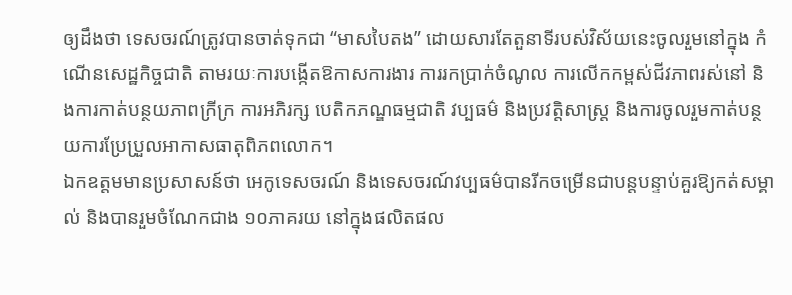ឲ្យដឹងថា ទេសចរណ៍ត្រូវបានចាត់ទុកជា “មាសបៃតង” ដោយសារតែតួនាទីរបស់វិស័យនេះចូលរួមនៅក្នុង កំណើនសេដ្ឋកិច្ចជាតិ តាមរយៈការបង្កើតឱកាសការងារ ការរកប្រាក់ចំណូល ការលើកកម្ពស់ជីវភាពរស់នៅ និងការកាត់បន្ថយភាពក្រីក្រ ការអភិរក្ស បេតិកភណ្ឌធម្មជាតិ វប្បធម៌ និងប្រវត្តិសាស្ត្រ និងការចូលរួមកាត់បន្ថយការប្រែប្រួលអាកាសធាតុពិភពលោក។
ឯកឧត្តមមានប្រសាសន៍ថា អេកូទេសចរណ៍ និងទេសចរណ៍វប្បធម៌បានរីកចម្រើនជាបន្តបន្ទាប់គួរឱ្យកត់សម្គាល់ និងបានរួមចំណែកជាង ១០ភាគរយ នៅក្នុងផលិតផល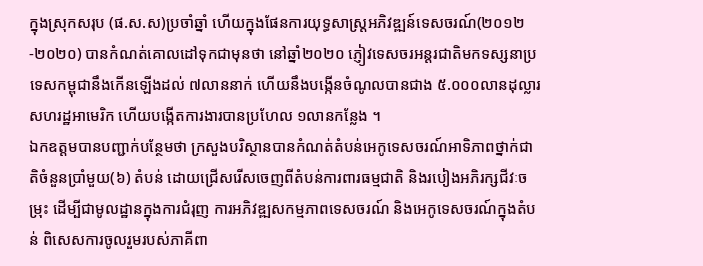ក្នុងស្រុកសរុប (ផ.ស.ស)ប្រចាំឆ្នាំ ហើយក្នុងផែនការយុទ្ធសាស្រ្តអភិវឌ្ឍន៍ទេសចរណ៍(២០១២-២០២០) បានកំណត់គោលដៅទុកជាមុនថា នៅឆ្នាំ២០២០ ភ្ញៀវទេសចរអន្តរជាតិមកទស្សនាប្រទេសកម្ពុជានឹងកើនឡើងដល់ ៧លាននាក់ ហើយនឹងបង្កើនចំណូលបានជាង ៥.០០០លានដុល្លារសហរដ្ឋអាមេរិក ហើយបង្កើតការងារបានប្រហែល ១លានកន្លែង ។
ឯកឧត្តមបានបញ្ជាក់បន្ថែមថា ក្រសួងបរិស្ថានបានកំណត់តំបន់អេកូទេសចរណ៍អាទិភាពថ្នាក់ជាតិចំនួនប្រាំមួយ(៦) តំបន់ ដោយជ្រើសរើសចេញពីតំបន់ការពារធម្មជាតិ និងរបៀងអភិរក្សជីវៈចម្រុះ ដើម្បីជាមូលដ្ឋានក្នុងការជំរុញ ការអភិវឌ្ឍសកម្មភាពទេសចរណ៍ និងអេកូទេសចរណ៍ក្នុងតំបន់ ពិសេសការចូលរួមរបស់ភាគីពា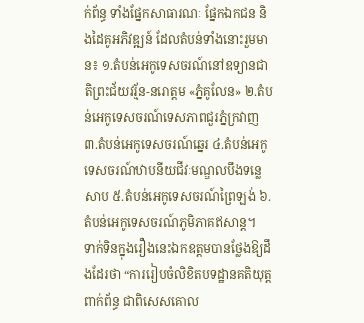ក់ព័ន្ធ ទាំងផ្នែកសាធារណៈ ផ្នែកឯកជន និងដៃគូអភិវឌ្ឍន៍ ដែលតំបន់ទាំងនោះរួមមាន៖ ១.តំបន់អេកូទេសចរណ៍នៅឧទ្យានជាតិព្រះជ័យវរ្ម័ន-នរោត្តម «ភ្នំគូលែន» ២.តំបន់អេកូទេសចរណ៍ទេសភាពជួរភ្នំក្រវាញ ៣.តំបន់អេកូទេសចរណ៍ឆ្នេរ ៤.តំបន់អេកូទេសចរណ៍ឋាបនីយជីវៈមណ្ឌលបឹងទន្លេសាប ៥.តំបន់អេកូទេសចរណ៍ព្រៃឡង់ ៦.តំបន់អេកូទេសចរណ៍ភូមិភាគឥសាន្ត។
ទាក់ទិនក្នុងរឿងនេះឯកឧត្តមបានថ្លែងឱ្យដឹងដែរថា “ការរៀបចំលិខិតបទដ្ឋានគតិយុត្តពាក់ព័ន្ធ ជាពិសេសគោល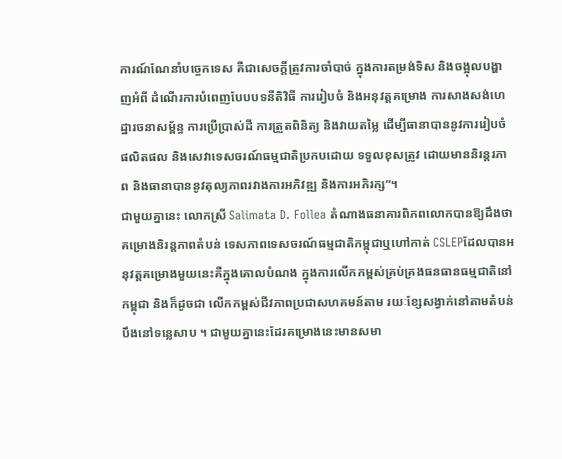ការណ៍ណែនាំបច្ចេកទេស គឺជាសេចក្តីត្រូវការចាំបាច់ ក្នុងការតម្រង់ទិស និងចង្អុលបង្ហាញអំពី ដំណើរការបំពេញបែបបទនីតិវិធី ការរៀបចំ និងអនុវត្តគម្រោង ការសាងសង់ហេដ្ឋារចនាសម្ព័ន្ធ ការប្រើប្រាស់ដី ការត្រួតពិនិត្យ និងវាយតម្លៃ ដើម្បីធានាបាននូវការរៀបចំផលិតផល និងសេវាទេសចរណ៍ធម្មជាតិប្រកបដោយ ទទួលខុសត្រូវ ដោយមាននិរន្តរភាព និងធានាបាននូវតុល្យភាពរវាងការអភិវឌ្ឍ និងការអភិរក្ស”។
ជាមួយគ្នានេះ លោកស្រី Salimata D. Follea តំណាងធនាគារពិភពលោកបានឱ្យដឹងថា គម្រោងនិរន្តភាពតំបន់ ទេសភាពទេសចរណ៍ធម្មជាតិកម្ពុជាឬហៅកាត់ CSLEPដែលបានអនុវត្តគម្រោងមួយនេះគឺក្នុងគោលបំណង ក្នុងការលើកកម្ពស់គ្រប់គ្រងធនធានធម្មជាតិនៅកម្ពុជា និងក៏ដូចជា លើកកម្ពស់ជីវភាពប្រជាសហគមន៍តាម រយៈខ្សែសង្វាក់នៅតាមតំបន់បឹងនៅទន្លេសាប ។ ជាមួយគ្នានេះដែរគម្រោងនេះមានសមា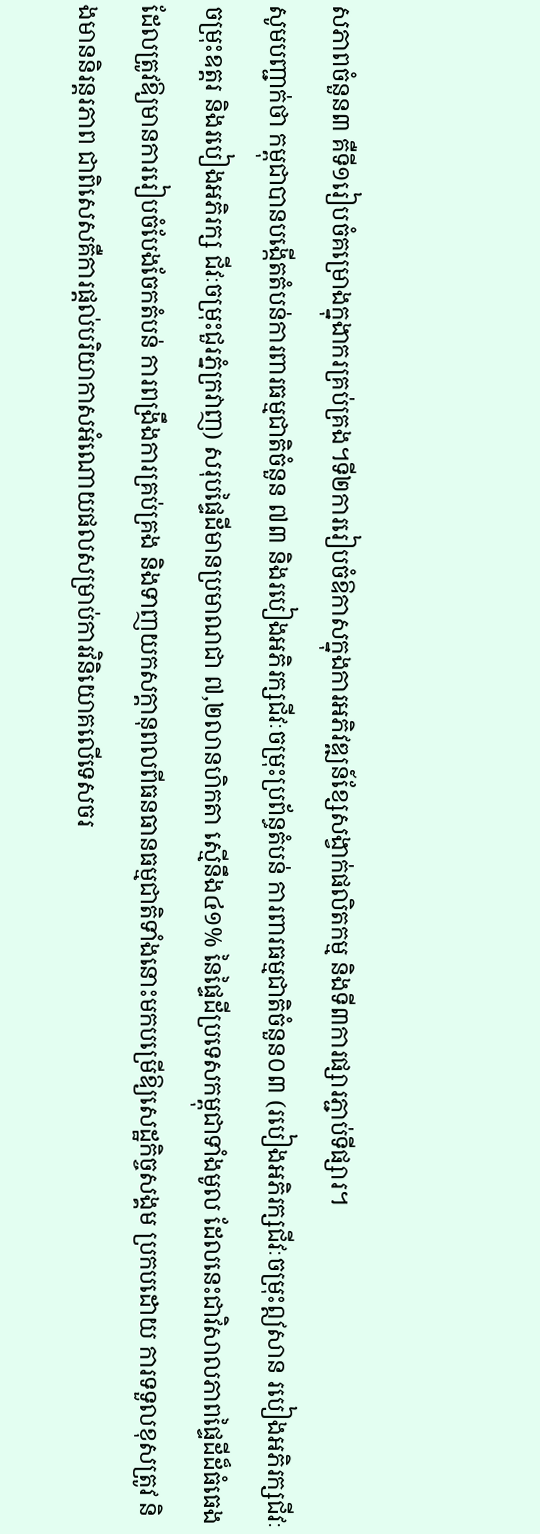សភាពចំនួន៣ គឺទី១រៀបចំគម្រោងក្នុងាករគ្រប់គ្រង។ទី២ការរៀបចំឱកាសក្នុងការអភិវឌ្ឍន៍ខ្សែសង្វាក់ផលិតកម្ម និងទី៣ការផ្សារភ្ជាប់ទីផ្សារ។
សូមបញ្ជាក់ថា កម្ពុជាបានបង្កើតតំបន់ការពារធម្មជាតិចំនួន ៧៣ និងរបៀងអភិរក្សជីវៈចម្រុះប្រព័ន្ធតំបន់ ការពារធម្មជាតិចំនួន០៣ (របៀងអភិរក្សជីវៈចម្រុះឦសាន របៀងអភិរក្សជីវៈចម្រុះឧត្តរ និងរបៀងអភិរក្ស ជីវៈចម្រុះជួរភ្នំក្រវាញ) សរុបផ្ទៃដីមានប្រមាណជា ៧,២លានហិកតា ស្មើនឹង៤១% នៃផ្ទៃដីប្រទេសកម្ពុជាទាំងមូល ដែលនេះជាវិសាលភាពផ្ទៃដីដ៏ធំធេង ដែលត្រូវឱ្យមានការរៀបចំបែងចែកតំបន់ ការពង្រឹងការគ្រប់គ្រង និងទាញយកសក្តានុពលពីធនធានធម្មជាតិទាំងនោះមកបម្រើឱ្យសេដ្ឋកិច្ចសង្គម ប្រកបដោយ ការទទួលខុសត្រូវ និងមាននិរន្តរភាព ជាពិសេសគឺការផ្តល់បរិយាកាសអំណោយផលសម្រាប់ការវិនិយោគលើទេសចរ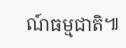ណ៍ធម្មជាតិ៕